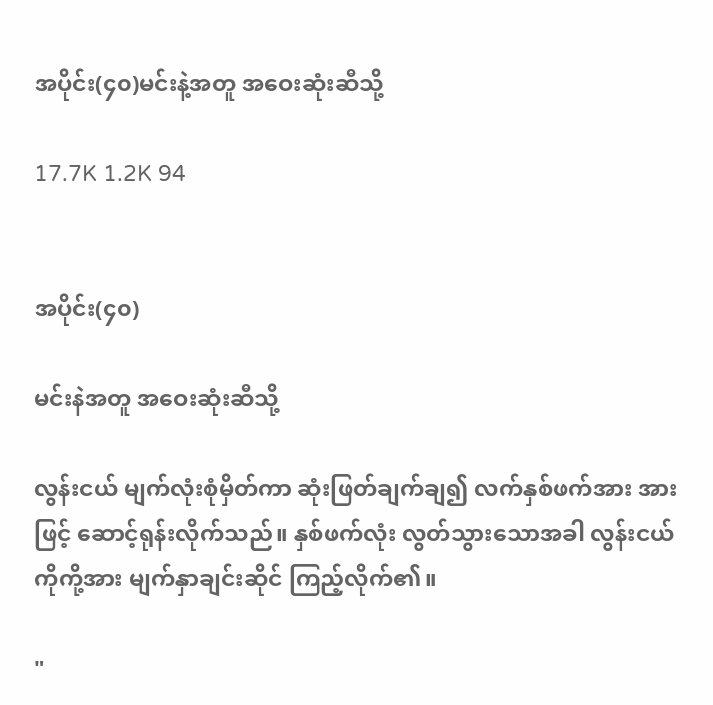အပိုင်း(၄၀)မင်းနဲ့အတူ အဝေးဆုံးဆီသို့

17.7K 1.2K 94


အပိုင်း(၄၀)

မင်းနဲအတူ အဝေးဆုံးဆီသို့

လွန်းငယ် မျက်လုံးစုံမှိတ်ကာ ဆုံးဖြတ်ချက်ချ၍ လက်နှစ်ဖက်အား အားဖြင့် ဆောင့်ရုန်းလိုက်သည်။ နှစ်ဖက်လုံး လွတ်သွားသောအခါ လွန်းငယ် ကိုကို့အား မျက်နှာချင်းဆိုင် ကြည့်လိုက်၏။

"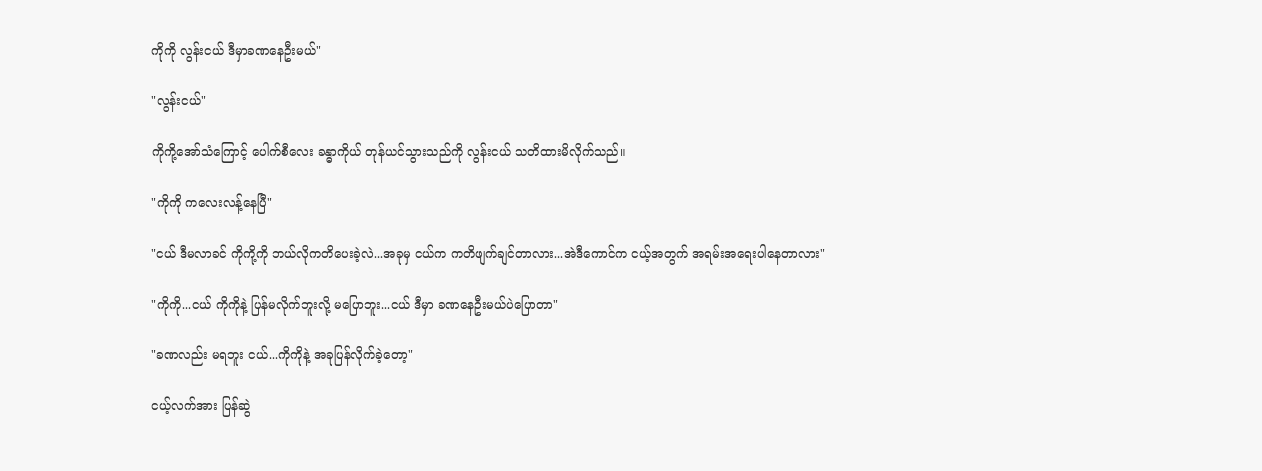ကိုကို လွန်းငယ် ဒီမှာခဏနေဦးမယ်"

"လွန်းငယ်"

ကိုကို့အော်သံကြောင့် ပေါက်စီလေး ခန္ဓာကိုယ် တုန်ယင်သွားသည်ကို လွန်းငယ် သတိထားမိလိုက်သည်။

"ကိုကို ကလေးလန့်နေပြီ"

"ငယ် ဒီမလာခင် ကိုကို့ကို ဘယ်လိုကတိပေးခဲ့လဲ...အခုမှ ငယ်က ကတိဖျက်ချင်တာလား...အဲဒီကောင်က ငယ့်အတွက် အရမ်းအရေးပါနေတာလား"

"ကိုကို...ငယ် ကိုကိုနဲ့ ပြန်မလိုက်ဘူးလို့ မပြောဘူး...ငယ် ဒီမှာ ခဏနေဦးမယ်ပဲပြောတာ"

"ခဏလည်း မရဘူး ငယ်...ကိုကိုနဲ့ အခုပြန်လိုက်ခဲ့တော့"

ငယ့်လက်အား ပြန်ဆွဲ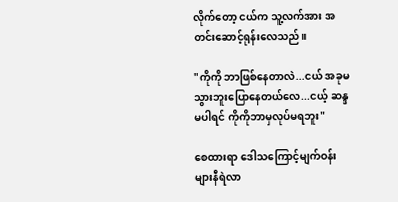လိုက်တော့ ငယ်က သူ့လက်အား အတင်းဆောင့်ရုန်းလေသည်။

"ကိုကို ဘာဖြစ်နေတာလဲ...ငယ် အခုမသွားဘူးပြောနေတယ်လေ...ငယ့် ဆန္ဒမပါရင် ကိုကိုဘာမှလုပ်မရဘူး"

စေထားရာ ဒေါသကြောင့်မျက်ဝန်းများနီရဲလာ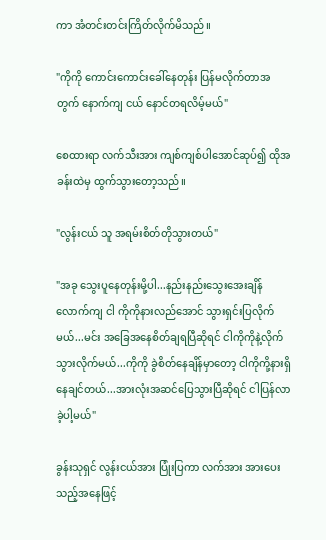ကာ အံတင်းတင်းကြိတ်လိုက်မိသည်။

"ကိုကို ကောင်းကောင်းခေါ်နေတုန်း ပြန်မလိုက်တာအတွက် နောက်ကျ ငယ် နောင်တရလိမ့်မယ်"

စေထားရာ လက်သီးအား ကျစ်ကျစ်ပါအောင်ဆုပ်၍ ထိုအခန်းထဲမှ ထွက်သွားတော့သည်။

"လွန်းငယ် သူ အရမ်းစိတ်တိုသွားတယ်"

"အခု သွေးပူနေတုန်းမို့ပါ...နည်းနည်းသွေးအေးချိန်လောက်ကျ ငါ ကိုကိုနားလည်အောင် သွားရှင်းပြလိုက်မယ်...မင်း အခြေအနေစိတ်ချရပြီဆိုရင် ငါကိုကိုနဲ့လိုက်သွားလိုက်မယ်...ကိုကို ခွဲစိတ်နေချိန်မှာတော့ ငါကိုကို့နားရှိနေချင်တယ်...အားလုံးအဆင်ပြေသွားပြီဆိုရင် ငါပြန်လာခဲ့ပါ့မယ်"

ခွန်းသုရှင် လွန်းငယ်အား ပြုံးပြကာ လက်အား အားပေးသည့်အနေဖြင့်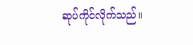ဆုပ်ကိုင်လိုက်သည်။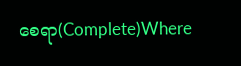စေရာ(Complete)Where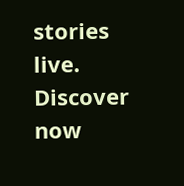stories live. Discover now